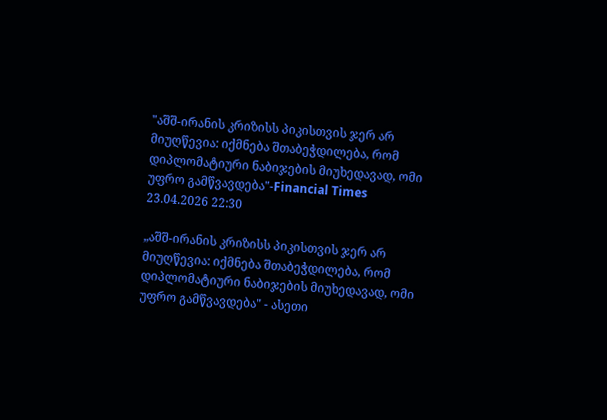"აშშ-ირანის კრიზისს პიკისთვის ჯერ არ მიუღწევია: იქმნება შთაბეჭდილება, რომ დიპლომატიური ნაბიჯების მიუხედავად, ომი უფრო გამწვავდება"-Financial Times 23.04.2026 22:30

„აშშ-ირანის კრიზისს პიკისთვის ჯერ არ მიუღწევია: იქმნება შთაბეჭდილება, რომ დიპლომატიური ნაბიჯების მიუხედავად, ომი უფრო გამწვავდება" - ასეთი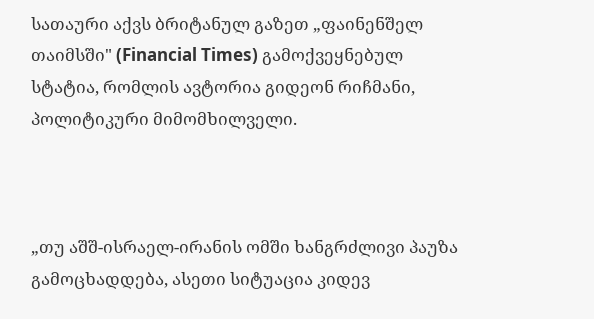სათაური აქვს ბრიტანულ გაზეთ „ფაინენშელ თაიმსში" (Financial Times) გამოქვეყნებულ სტატია, რომლის ავტორია გიდეონ რიჩმანი, პოლიტიკური მიმომხილველი.



„თუ აშშ-ისრაელ-ირანის ომში ხანგრძლივი პაუზა გამოცხადდება, ასეთი სიტუაცია კიდევ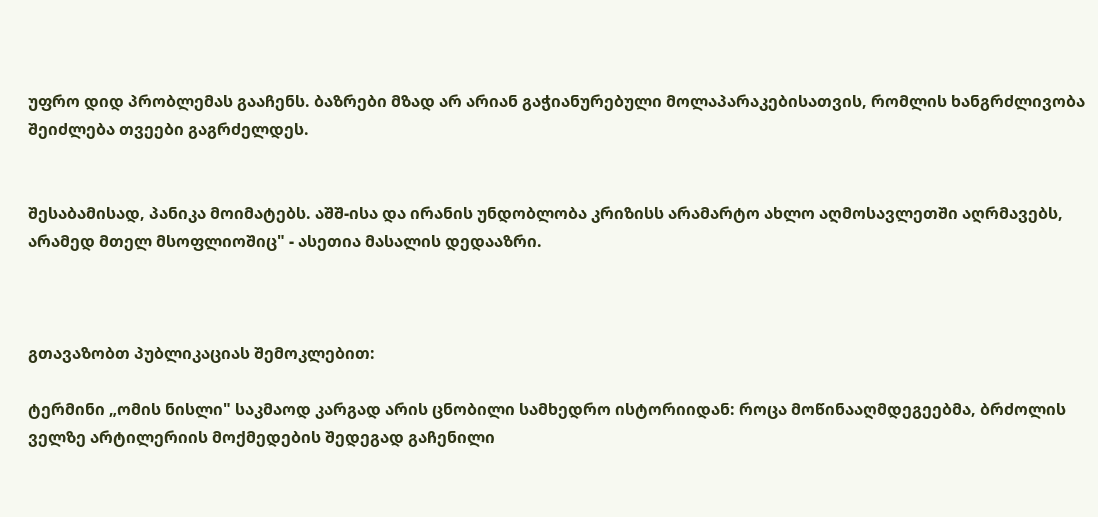უფრო დიდ პრობლემას გააჩენს. ბაზრები მზად არ არიან გაჭიანურებული მოლაპარაკებისათვის, რომლის ხანგრძლივობა შეიძლება თვეები გაგრძელდეს.


შესაბამისად, პანიკა მოიმატებს. აშშ-ისა და ირანის უნდობლობა კრიზისს არამარტო ახლო აღმოსავლეთში აღრმავებს, არამედ მთელ მსოფლიოშიც" - ასეთია მასალის დედააზრი.



გთავაზობთ პუბლიკაციას შემოკლებით:

ტერმინი „ომის ნისლი" საკმაოდ კარგად არის ცნობილი სამხედრო ისტორიიდან: როცა მოწინააღმდეგეებმა, ბრძოლის ველზე არტილერიის მოქმედების შედეგად გაჩენილი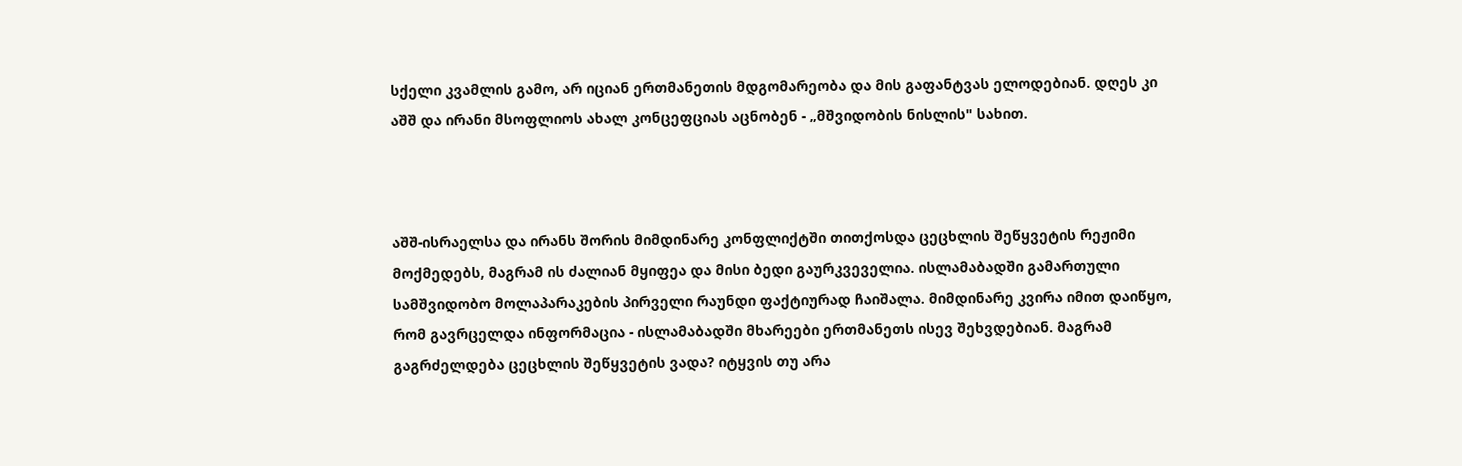სქელი კვამლის გამო, არ იციან ერთმანეთის მდგომარეობა და მის გაფანტვას ელოდებიან. დღეს კი აშშ და ირანი მსოფლიოს ახალ კონცეფციას აცნობენ - „მშვიდობის ნისლის" სახით.



აშშ-ისრაელსა და ირანს შორის მიმდინარე კონფლიქტში თითქოსდა ცეცხლის შეწყვეტის რეჟიმი მოქმედებს, მაგრამ ის ძალიან მყიფეა და მისი ბედი გაურკვეველია. ისლამაბადში გამართული სამშვიდობო მოლაპარაკების პირველი რაუნდი ფაქტიურად ჩაიშალა. მიმდინარე კვირა იმით დაიწყო, რომ გავრცელდა ინფორმაცია - ისლამაბადში მხარეები ერთმანეთს ისევ შეხვდებიან. მაგრამ გაგრძელდება ცეცხლის შეწყვეტის ვადა? იტყვის თუ არა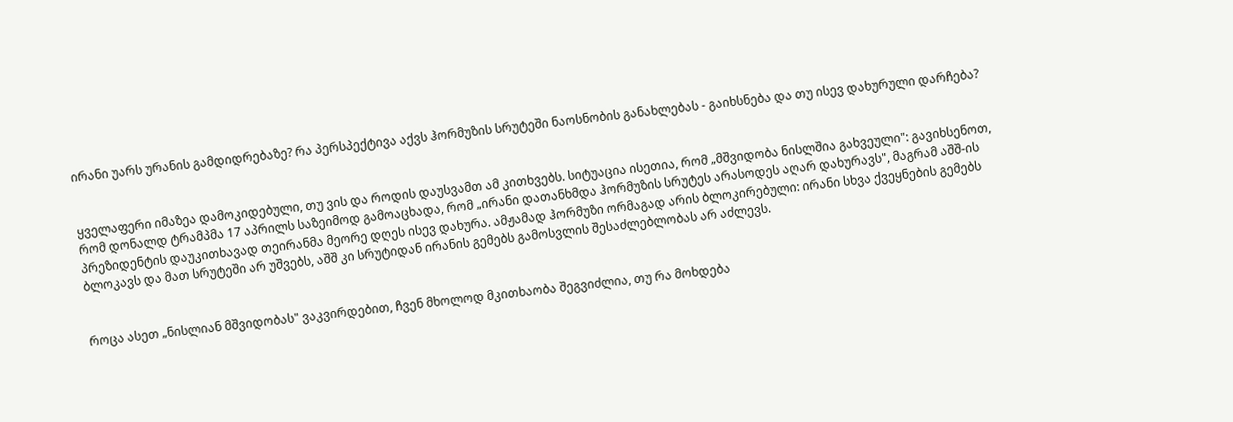ირანი უარს ურანის გამდიდრებაზე? რა პერსპექტივა აქვს ჰორმუზის სრუტეში ნაოსნობის განახლებას - გაიხსნება და თუ ისევ დახურული დარჩება?


ყველაფერი იმაზეა დამოკიდებული, თუ ვის და როდის დაუსვამთ ამ კითხვებს. სიტუაცია ისეთია, რომ „მშვიდობა ნისლშია გახვეული": გავიხსენოთ, რომ დონალდ ტრამპმა 17 აპრილს საზეიმოდ გამოაცხადა, რომ „ირანი დათანხმდა ჰორმუზის სრუტეს არასოდეს აღარ დახურავს", მაგრამ აშშ-ის პრეზიდენტის დაუკითხავად თეირანმა მეორე დღეს ისევ დახურა. ამჟამად ჰორმუზი ორმაგად არის ბლოკირებული: ირანი სხვა ქვეყნების გემებს ბლოკავს და მათ სრუტეში არ უშვებს, აშშ კი სრუტიდან ირანის გემებს გამოსვლის შესაძლებლობას არ აძლევს.


როცა ასეთ „ნისლიან მშვიდობას" ვაკვირდებით, ჩვენ მხოლოდ მკითხაობა შეგვიძლია, თუ რა მოხდება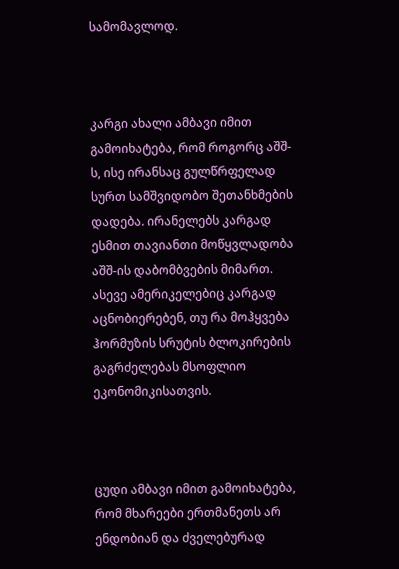სამომავლოდ.



კარგი ახალი ამბავი იმით გამოიხატება, რომ როგორც აშშ-ს, ისე ირანსაც გულწრფელად სურთ სამშვიდობო შეთანხმების დადება. ირანელებს კარგად ესმით თავიანთი მოწყვლადობა აშშ-ის დაბომბვების მიმართ. ასევე ამერიკელებიც კარგად აცნობიერებენ, თუ რა მოჰყვება ჰორმუზის სრუტის ბლოკირების გაგრძელებას მსოფლიო ეკონომიკისათვის.



ცუდი ამბავი იმით გამოიხატება, რომ მხარეები ერთმანეთს არ ენდობიან და ძველებურად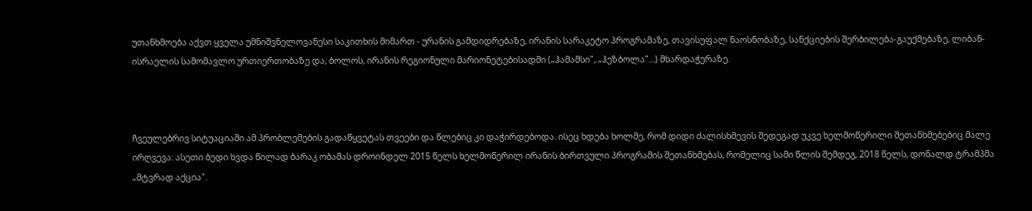უთანხმოება აქვთ ყველა უმნიშვნელოვანესი საკითხის მიმართ - ურანის გამდიდრებაზე, ირანის სარაკეტო პროგრამაზე, თავისუფალ ნაოსნობაზე, სანქციების შერბილება-გაუქმებაზე, ლიბან-ისრაელის სამომავლო ურთიერთობაზე და, ბოლოს, ირანის რეგიონული მარიონეტებისადმი („ჰამამსი", „ჰეზბოლა"...) მხარდაჭერაზე.



ჩვეულებრივ სიტუაციაში ამ პრობლემების გადაწყვეტას თვეები და წლებიც კი დაჭირდებოდა. ისეც ხდება ხოლმე, რომ დიდი ძალისხმევის შედეგად უკვე ხელმოწერილი შეთანხმებებიც მალე ირღვევა: ასეთი ბედი ხვდა წილად ბარაკ ობამას დროინდელ 2015 წელს ხელმოწერილ ირანის ბირთვული პროგრამის შეთანხმებას, რომელიც სამი წლის შემდეგ, 2018 წელს, დონალდ ტრამპმა „მტვრად აქცია".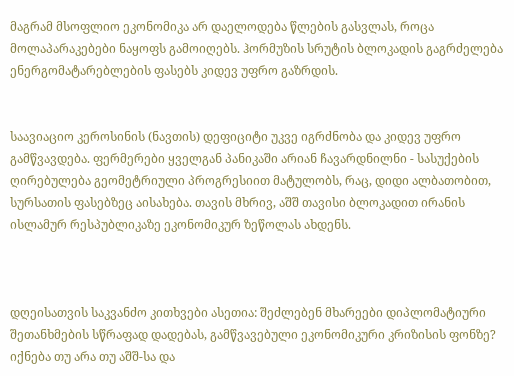მაგრამ მსოფლიო ეკონომიკა არ დაელოდება წლების გასვლას, როცა მოლაპარაკებები ნაყოფს გამოიღებს. ჰორმუზის სრუტის ბლოკადის გაგრძელება ენერგომატარებლების ფასებს კიდევ უფრო გაზრდის.


საავიაციო კეროსინის (ნავთის) დეფიციტი უკვე იგრძნობა და კიდევ უფრო გამწვავდება. ფერმერები ყველგან პანიკაში არიან ჩავარდნილნი - სასუქების ღირებულება გეომეტრიული პროგრესიით მატულობს, რაც, დიდი ალბათობით, სურსათის ფასებზეც აისახება. თავის მხრივ, აშშ თავისი ბლოკადით ირანის ისლამურ რესპუბლიკაზე ეკონომიკურ ზეწოლას ახდენს.



დღეისათვის საკვანძო კითხვები ასეთია: შეძლებენ მხარეები დიპლომატიური შეთანხმების სწრაფად დადებას, გამწვავებული ეკონომიკური კრიზისის ფონზე? იქნება თუ არა თუ აშშ-სა და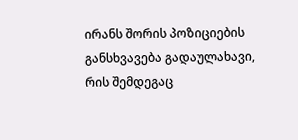ირანს შორის პოზიციების განსხვავება გადაულახავი, რის შემდეგაც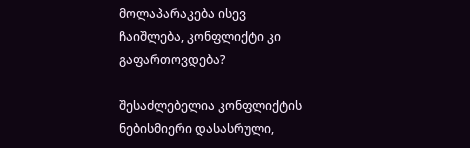მოლაპარაკება ისევ ჩაიშლება, კონფლიქტი კი გაფართოვდება?

შესაძლებელია კონფლიქტის ნებისმიერი დასასრული,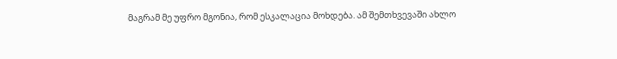მაგრამ მე უფრო მგონია, რომ ესკალაცია მოხდება. ამ შემთხვევაში ახლო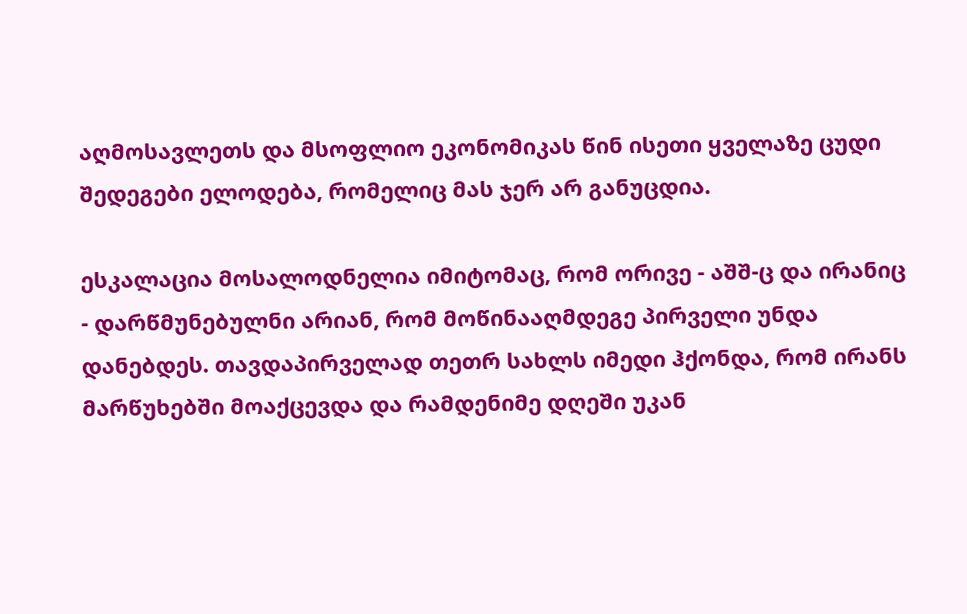აღმოსავლეთს და მსოფლიო ეკონომიკას წინ ისეთი ყველაზე ცუდი შედეგები ელოდება, რომელიც მას ჯერ არ განუცდია.

ესკალაცია მოსალოდნელია იმიტომაც, რომ ორივე - აშშ-ც და ირანიც - დარწმუნებულნი არიან, რომ მოწინააღმდეგე პირველი უნდა დანებდეს. თავდაპირველად თეთრ სახლს იმედი ჰქონდა, რომ ირანს მარწუხებში მოაქცევდა და რამდენიმე დღეში უკან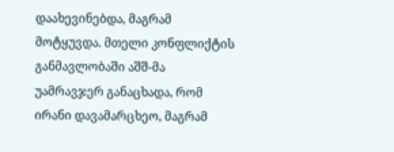დაახევინებდა, მაგრამ მოტყუვდა. მთელი კონფლიქტის განმავლობაში აშშ-მა უამრავჯერ განაცხადა, რომ ირანი დავამარცხეო, მაგრამ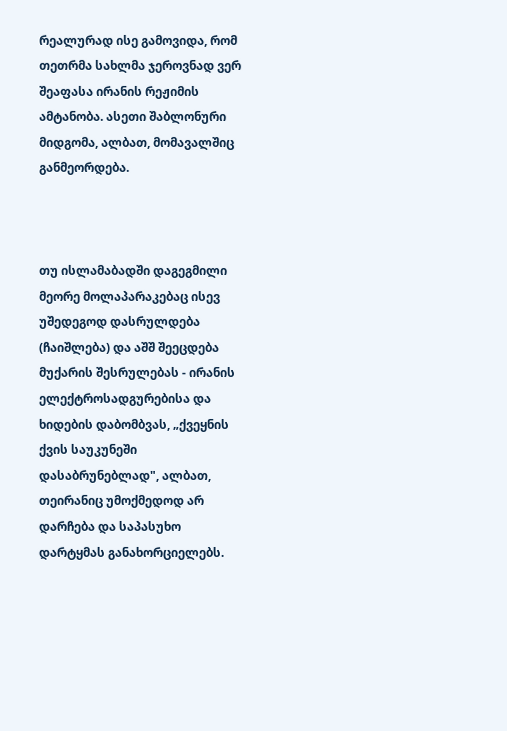რეალურად ისე გამოვიდა, რომ თეთრმა სახლმა ჯეროვნად ვერ შეაფასა ირანის რეჟიმის ამტანობა. ასეთი შაბლონური მიდგომა, ალბათ, მომავალშიც განმეორდება.



თუ ისლამაბადში დაგეგმილი მეორე მოლაპარაკებაც ისევ უშედეგოდ დასრულდება (ჩაიშლება) და აშშ შეეცდება მუქარის შესრულებას - ირანის ელექტროსადგურებისა და ხიდების დაბომბვას, „ქვეყნის ქვის საუკუნეში დასაბრუნებლად", ალბათ, თეირანიც უმოქმედოდ არ დარჩება და საპასუხო დარტყმას განახორციელებს.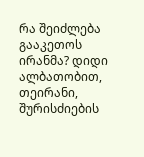რა შეიძლება გააკეთოს ირანმა? დიდი ალბათობით, თეირანი, შურისძიების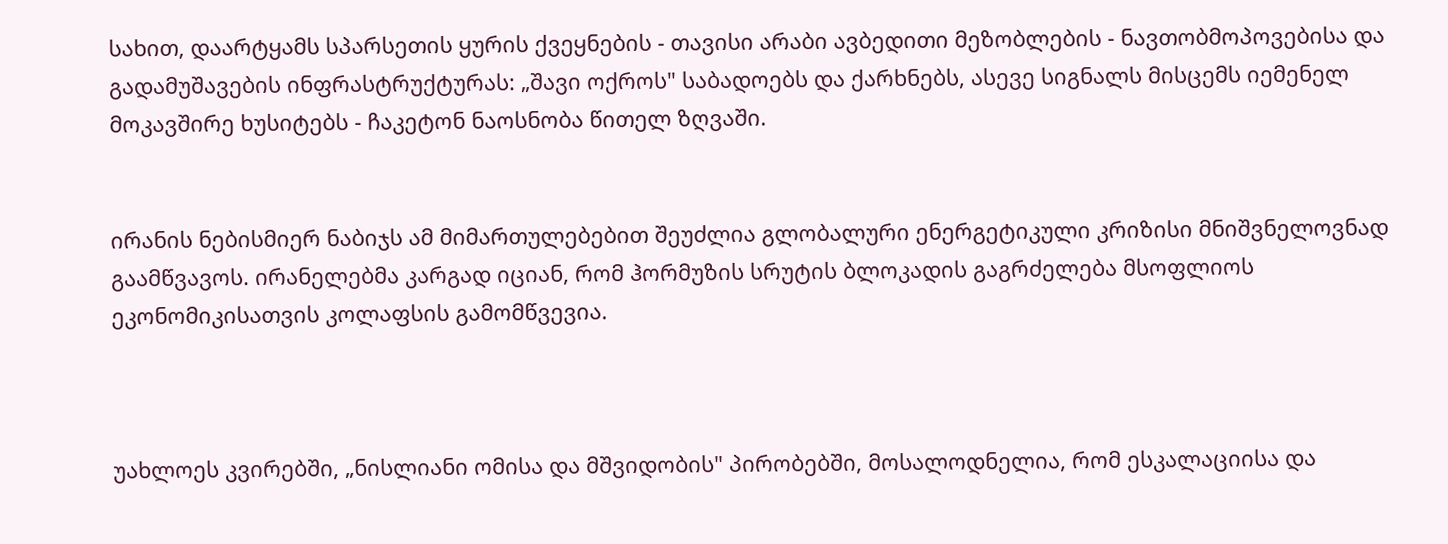სახით, დაარტყამს სპარსეთის ყურის ქვეყნების - თავისი არაბი ავბედითი მეზობლების - ნავთობმოპოვებისა და გადამუშავების ინფრასტრუქტურას: „შავი ოქროს" საბადოებს და ქარხნებს, ასევე სიგნალს მისცემს იემენელ მოკავშირე ხუსიტებს - ჩაკეტონ ნაოსნობა წითელ ზღვაში.


ირანის ნებისმიერ ნაბიჯს ამ მიმართულებებით შეუძლია გლობალური ენერგეტიკული კრიზისი მნიშვნელოვნად გაამწვავოს. ირანელებმა კარგად იციან, რომ ჰორმუზის სრუტის ბლოკადის გაგრძელება მსოფლიოს ეკონომიკისათვის კოლაფსის გამომწვევია.



უახლოეს კვირებში, „ნისლიანი ომისა და მშვიდობის" პირობებში, მოსალოდნელია, რომ ესკალაციისა და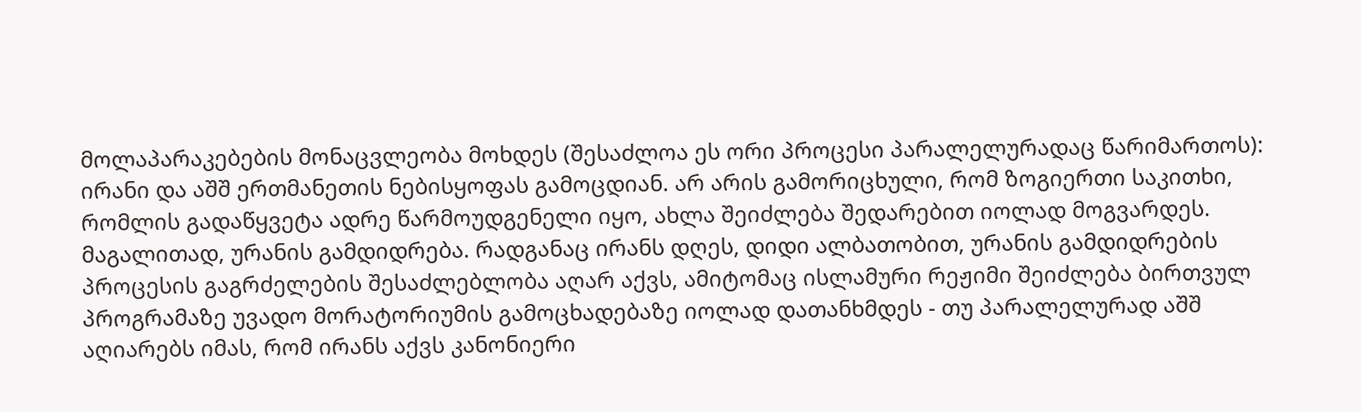მოლაპარაკებების მონაცვლეობა მოხდეს (შესაძლოა ეს ორი პროცესი პარალელურადაც წარიმართოს): ირანი და აშშ ერთმანეთის ნებისყოფას გამოცდიან. არ არის გამორიცხული, რომ ზოგიერთი საკითხი, რომლის გადაწყვეტა ადრე წარმოუდგენელი იყო, ახლა შეიძლება შედარებით იოლად მოგვარდეს. მაგალითად, ურანის გამდიდრება. რადგანაც ირანს დღეს, დიდი ალბათობით, ურანის გამდიდრების პროცესის გაგრძელების შესაძლებლობა აღარ აქვს, ამიტომაც ისლამური რეჟიმი შეიძლება ბირთვულ პროგრამაზე უვადო მორატორიუმის გამოცხადებაზე იოლად დათანხმდეს - თუ პარალელურად აშშ აღიარებს იმას, რომ ირანს აქვს კანონიერი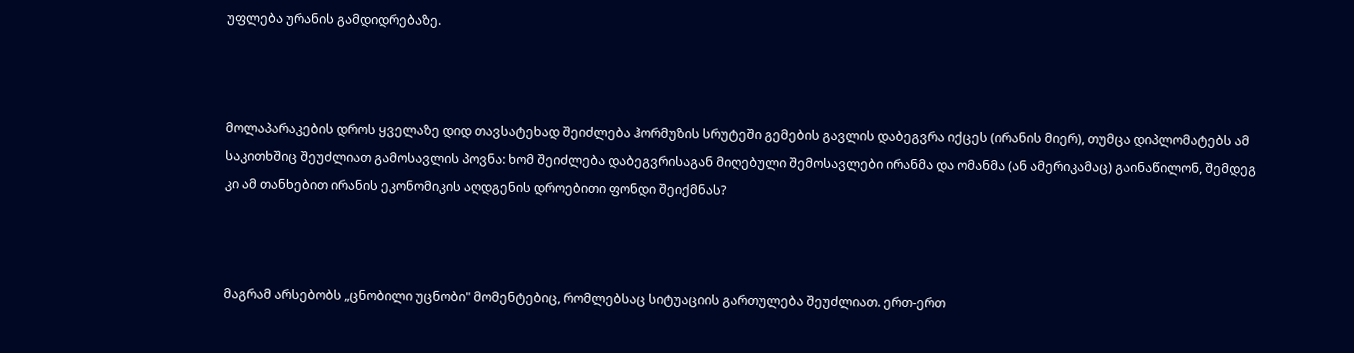უფლება ურანის გამდიდრებაზე.



მოლაპარაკების დროს ყველაზე დიდ თავსატეხად შეიძლება ჰორმუზის სრუტეში გემების გავლის დაბეგვრა იქცეს (ირანის მიერ), თუმცა დიპლომატებს ამ საკითხშიც შეუძლიათ გამოსავლის პოვნა: ხომ შეიძლება დაბეგვრისაგან მიღებული შემოსავლები ირანმა და ომანმა (ან ამერიკამაც) გაინაწილონ, შემდეგ კი ამ თანხებით ირანის ეკონომიკის აღდგენის დროებითი ფონდი შეიქმნას?



მაგრამ არსებობს „ცნობილი უცნობი" მომენტებიც, რომლებსაც სიტუაციის გართულება შეუძლიათ. ერთ-ერთ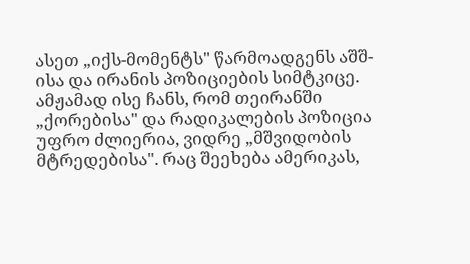ასეთ „იქს-მომენტს" წარმოადგენს აშშ-ისა და ირანის პოზიციების სიმტკიცე. ამჟამად ისე ჩანს, რომ თეირანში „ქორებისა" და რადიკალების პოზიცია უფრო ძლიერია, ვიდრე „მშვიდობის მტრედებისა". რაც შეეხება ამერიკას,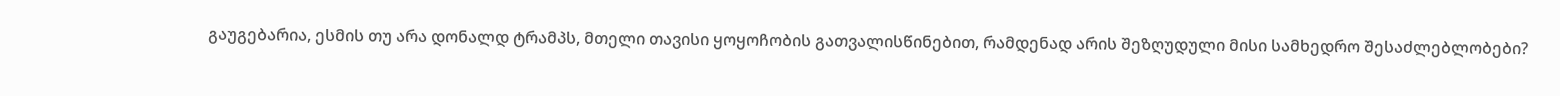გაუგებარია, ესმის თუ არა დონალდ ტრამპს, მთელი თავისი ყოყოჩობის გათვალისწინებით, რამდენად არის შეზღუდული მისი სამხედრო შესაძლებლობები?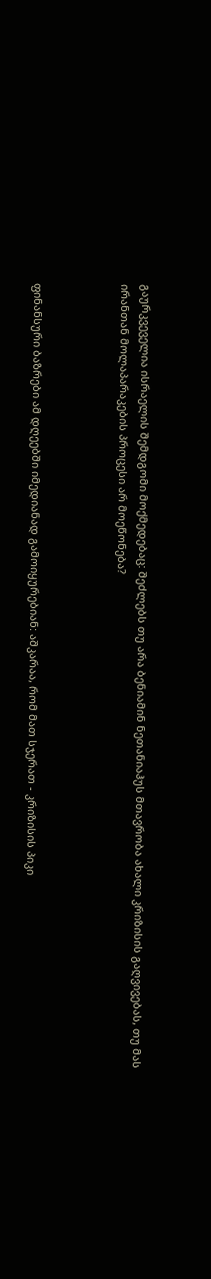გაურკვეველია ისრაელის შემდგომი მოქმედებაც: შეძლებს თუ არა ბენიამინ ნეთანიაჰუს მთავრობა ახალი კრიზისის გაღვივებას, თუ მას ირანთან მოლაპარაკების პროცესი არ მოეწონება?



ფინანსური ბაზრები ამ დღეებში იმედიანად გამოიყურებიან: აშკარაა, რომ მათ სჯერათ - კრიზისის პიკი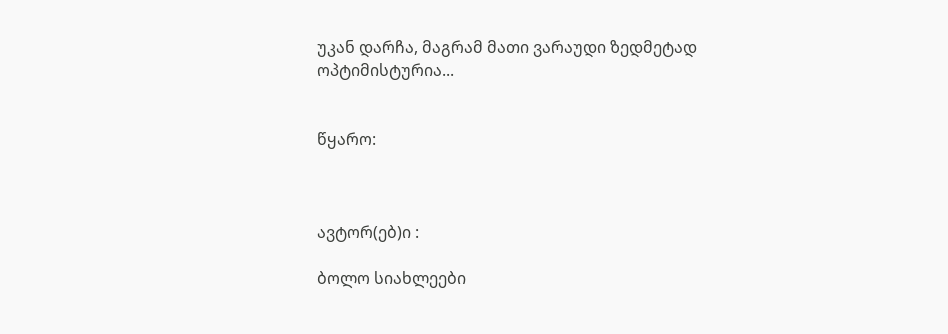უკან დარჩა, მაგრამ მათი ვარაუდი ზედმეტად ოპტიმისტურია...


წყარო:



ავტორ(ებ)ი :

ბოლო სიახლეები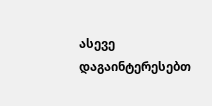ასევე დაგაინტერესებთ